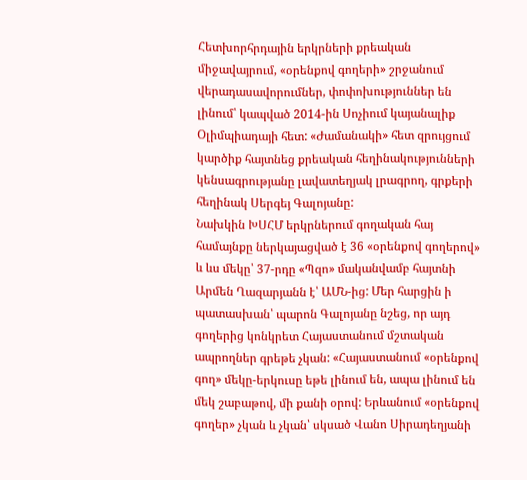Հետխորհրդային երկրների քրեական միջավայրում, «օրենքով գողերի» շրջանում վերադասավորումներ, փոփոխություններ են լինում՝ կապված 2014-ին Սոչիում կայանալիք Օլիմպիադայի հետ: «Ժամանակի» հետ զրույցում կարծիք հայտնեց քրեական հեղինակությունների կենսագրությանը լավատեղյակ լրագրող, գրքերի հեղինակ Սերգեյ Գալոյանը:
Նախկին ԽՍՀՄ երկրներում գողական հայ համայնքը ներկայացված է 36 «օրենքով գողերով» և ևս մեկը՝ 37-րդը «Պզո» մականվամբ հայտնի Արմեն Ղազարյանն է՝ ԱՄՆ-ից: Մեր հարցին ի պատասխան՝ պարոն Գալոյանը նշեց, որ այդ գողերից կոնկրետ Հայաստանում մշտական ապրողներ գրեթե չկան: «Հայաստանում «օրենքով գող» մեկը-երկուսը եթե լինում են, ապա լինում են մեկ շաբաթով, մի քանի օրով: Երևանում «օրենքով գողեր» չկան և չկան՝ սկսած Վանո Սիրադեղյանի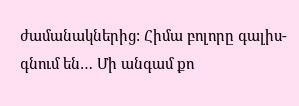ժամանակներից: Հիմա բոլորը գալիս-գնում են… Մի անգամ քո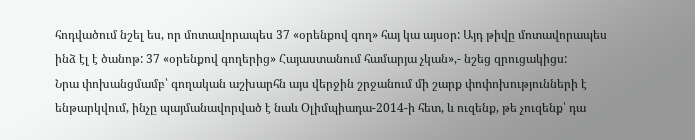հոդվածում նշել ես, որ մոտավորապես 37 «օրենքով գող» հայ կա այսօր: Այդ թիվը մոտավորապես ինձ էլ է ծանոթ: 37 «օրենքով գողերից» Հայաստանում համարյա չկան»,- նշեց զրուցակիցս:
Նրա փոխանցմամբ՝ գողական աշխարհն այս վերջին շրջանում մի շարք փոփոխությունների է ենթարկվում, ինչը պայմանավորված է նաև Օլիմպիադա-2014-ի հետ, և ուզենք, թե չուզենք՝ դա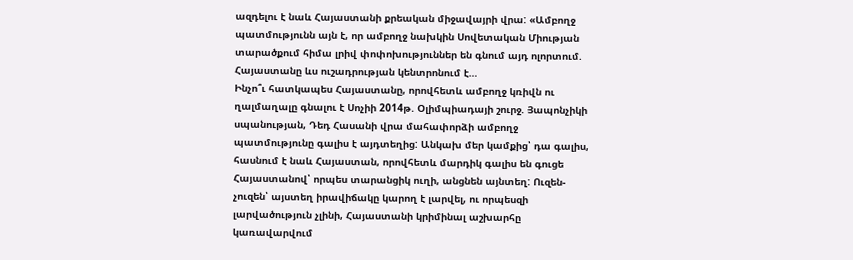ազդելու է նաև Հայաստանի քրեական միջավայրի վրա: «Ամբողջ պատմությունն այն է, որ ամբողջ նախկին Սովետական Միության տարածքում հիմա լրիվ փոփոխություններ են գնում այդ ոլորտում. Հայաստանը ևս ուշադրության կենտրոնում է…
Ինչո՞ւ հատկապես Հայաստանը, որովհետև ամբողջ կռիվն ու ղալմաղալը գնալու է Սոչիի 2014թ. Օլիմպիադայի շուրջ. Յապոնչիկի սպանության, Դեդ Հասանի վրա մահափորձի ամբողջ պատմությունը գալիս է այդտեղից: Անկախ մեր կամքից՝ դա գալիս, հասնում է նաև Հայաստան, որովհետև մարդիկ գալիս են գուցե Հայաստանով՝ որպես տարանցիկ ուղի, անցնեն այնտեղ: Ուզեն-չուզեն՝ այստեղ իրավիճակը կարող է լարվել, ու որպեսզի լարվածություն չլինի, Հայաստանի կրիմինալ աշխարհը կառավարվում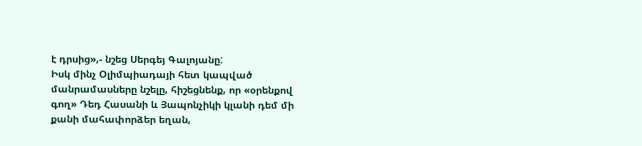է դրսից»,- նշեց Սերգեյ Գալոյանը:
Իսկ մինչ Օլիմպիադայի հետ կապված մանրամասները նշելը, հիշեցնենք, որ «օրենքով գող» Դեդ Հասանի և Յապոնչիկի կլանի դեմ մի քանի մահափորձեր եղան,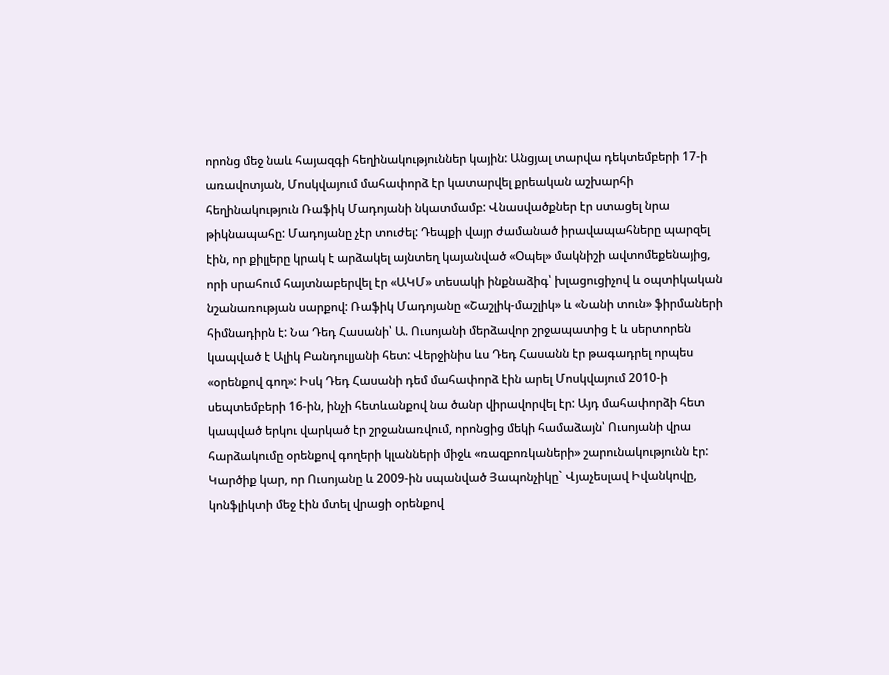որոնց մեջ նաև հայազգի հեղինակություններ կային: Անցյալ տարվա դեկտեմբերի 17-ի առավոտյան, Մոսկվայում մահափորձ էր կատարվել քրեական աշխարհի հեղինակություն Ռաֆիկ Մադոյանի նկատմամբ: Վնասվածքներ էր ստացել նրա թիկնապահը: Մադոյանը չէր տուժել: Դեպքի վայր ժամանած իրավապահները պարզել էին, որ քիլլերը կրակ է արձակել այնտեղ կայանված «Օպել» մակնիշի ավտոմեքենայից, որի սրահում հայտնաբերվել էր «ԱԿՄ» տեսակի ինքնաձիգ՝ խլացուցիչով և օպտիկական նշանառության սարքով: Ռաֆիկ Մադոյանը «Շաշլիկ-մաշլիկ» և «Նանի տուն» ֆիրմաների հիմնադիրն է: Նա Դեդ Հասանի՝ Ա. Ուսոյանի մերձավոր շրջապատից է և սերտորեն կապված է Ալիկ Բանդուլյանի հետ: Վերջինիս ևս Դեդ Հասանն էր թագադրել որպես «օրենքով գող»: Իսկ Դեդ Հասանի դեմ մահափորձ էին արել Մոսկվայում 2010-ի սեպտեմբերի 16-ին, ինչի հետևանքով նա ծանր վիրավորվել էր: Այդ մահափորձի հետ կապված երկու վարկած էր շրջանառվում, որոնցից մեկի համաձայն՝ Ուսոյանի վրա հարձակումը օրենքով գողերի կլանների միջև «ռազբոռկաների» շարունակությունն էր: Կարծիք կար, որ Ուսոյանը և 2009-ին սպանված Յապոնչիկը` Վյաչեսլավ Իվանկովը, կոնֆլիկտի մեջ էին մտել վրացի օրենքով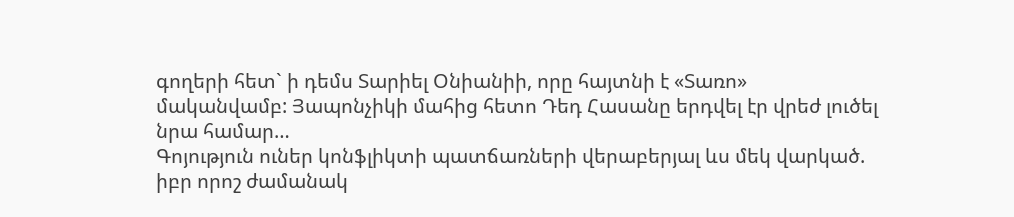գողերի հետ` ի դեմս Տարիել Օնիանիի, որը հայտնի է «Տառո» մականվամբ: Յապոնչիկի մահից հետո Դեդ Հասանը երդվել էր վրեժ լուծել նրա համար…
Գոյություն ուներ կոնֆլիկտի պատճառների վերաբերյալ ևս մեկ վարկած. իբր որոշ ժամանակ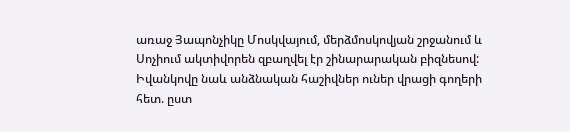առաջ Յապոնչիկը Մոսկվայում, մերձմոսկովյան շրջանում և Սոչիում ակտիվորեն զբաղվել էր շինարարական բիզնեսով: Իվանկովը նաև անձնական հաշիվներ ուներ վրացի գողերի հետ. ըստ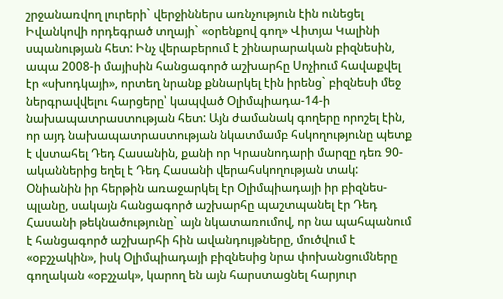շրջանառվող լուրերի` վերջիններս առնչություն էին ունեցել Իվանկովի որդեգրած տղայի` «օրենքով գող» Վիտյա Կալինի սպանության հետ: Ինչ վերաբերում է շինարարական բիզնեսին, ապա 2008-ի մայիսին հանցագործ աշխարհը Սոչիում հավաքվել էր «սխոդկայի», որտեղ նրանք քննարկել էին իրենց` բիզնեսի մեջ ներգրավվելու հարցերը՝ կապված Օլիմպիադա-14-ի նախապատրաստության հետ: Այն ժամանակ գողերը որոշել էին, որ այդ նախապատրաստության նկատմամբ հսկողությունը պետք է վստահել Դեդ Հասանին, քանի որ Կրասնոդարի մարզը դեռ 90-ականներից եղել է Դեդ Հասանի վերահսկողության տակ: Օնիանին իր հերթին առաջարկել էր Օլիմպիադայի իր բիզնես-պլանը, սակայն հանցագործ աշխարհը պաշտպանել էր Դեդ Հասանի թեկնածությունը` այն նկատառումով, որ նա պահպանում է հանցագործ աշխարհի հին ավանդույթները, մուծվում է «օբշչակին», իսկ Օլիմպիադայի բիզնեսից նրա փոխանցումները գողական «օբշչակ», կարող են այն հարստացնել հարյուր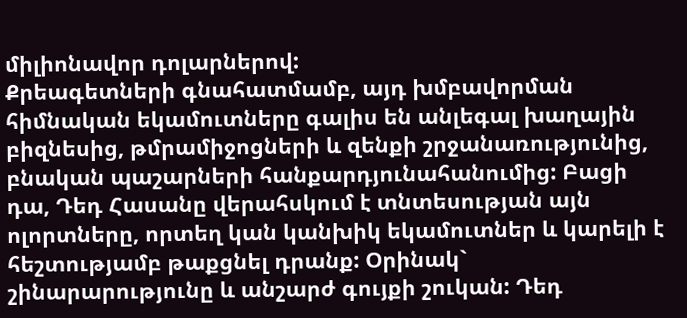միլիոնավոր դոլարներով:
Քրեագետների գնահատմամբ, այդ խմբավորման հիմնական եկամուտները գալիս են անլեգալ խաղային բիզնեսից, թմրամիջոցների և զենքի շրջանառությունից, բնական պաշարների հանքարդյունահանումից: Բացի դա, Դեդ Հասանը վերահսկում է տնտեսության այն ոլորտները, որտեղ կան կանխիկ եկամուտներ և կարելի է հեշտությամբ թաքցնել դրանք: Օրինակ` շինարարությունը և անշարժ գույքի շուկան: Դեդ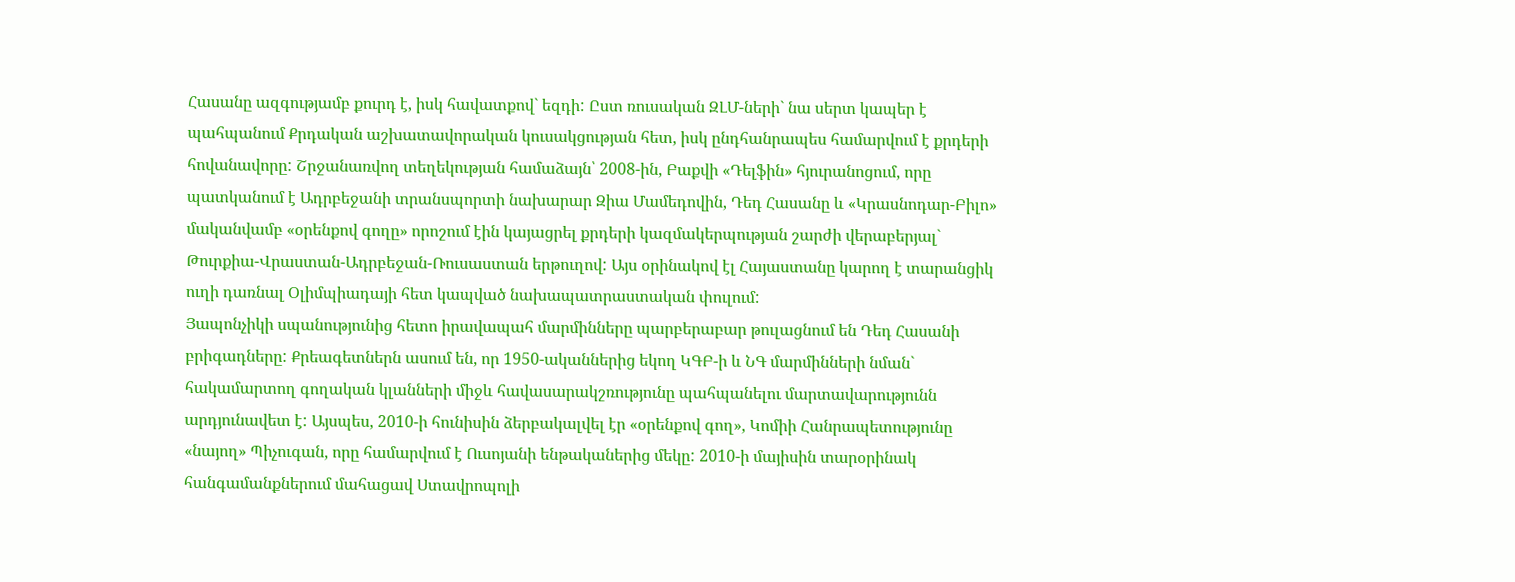Հասանը ազգությամբ քուրդ է, իսկ հավատքով` եզդի: Ըստ ռուսական ԶԼՄ-ների` նա սերտ կապեր է պահպանում Քրդական աշխատավորական կուսակցության հետ, իսկ ընդհանրապես համարվում է քրդերի հովանավորը: Շրջանառվող տեղեկության համաձայն՝ 2008-ին, Բաքվի «Դելֆին» հյուրանոցում, որը պատկանում է Ադրբեջանի տրանսպորտի նախարար Զիա Մամեդովին, Դեդ Հասանը և «Կրասնոդար-Բիլո» մականվամբ «օրենքով գողը» որոշում էին կայացրել քրդերի կազմակերպության շարժի վերաբերյալ` Թուրքիա-Վրաստան-Ադրբեջան-Ռուսաստան երթուղով: Այս օրինակով էլ Հայաստանը կարող է տարանցիկ ուղի դառնալ Օլիմպիադայի հետ կապված նախապատրաստական փուլում:
Յապոնչիկի սպանությունից հետո իրավապահ մարմինները պարբերաբար թուլացնում են Դեդ Հասանի բրիգադները: Քրեագետներն ասում են, որ 1950-ականներից եկող ԿԳԲ-ի և ՆԳ մարմինների նման` հակամարտող գողական կլանների միջև հավասարակշռությունը պահպանելու մարտավարությունն արդյունավետ է: Այսպես, 2010-ի հունիսին ձերբակալվել էր «օրենքով գող», Կոմիի Հանրապետությունը «նայող» Պիչուգան, որը համարվում է Ուսոյանի ենթականերից մեկը: 2010-ի մայիսին տարօրինակ հանգամանքներում մահացավ Ստավրոպոլի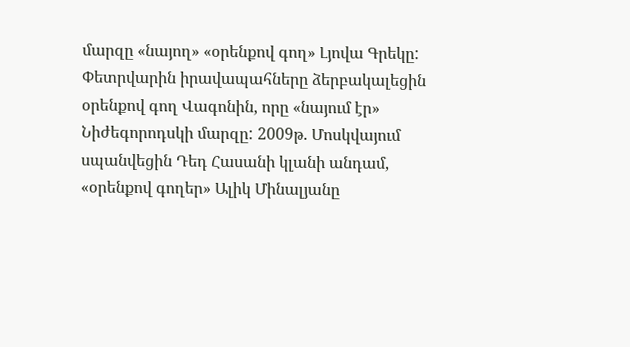մարզը «նայող» «օրենքով գող» Լյովա Գրեկը: Փետրվարին իրավապահները ձերբակալեցին օրենքով գող Վագոնին, որը «նայում էր» Նիժեգորոդսկի մարզը: 2009թ. Մոսկվայում սպանվեցին Դեդ Հասանի կլանի անդամ, «օրենքով գողեր» Ալիկ Մինալյանը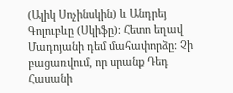(Ալիկ Սոչինսկին) և Անդրեյ Գոլուբևը (Սկիֆը): Հետո եղավ Մադոյանի դեմ մահափորձը: Չի բացառվում, որ սրանք Դեդ Հասանի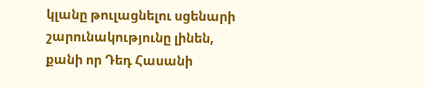կլանը թուլացնելու սցենարի շարունակությունը լինեն, քանի որ Դեդ Հասանի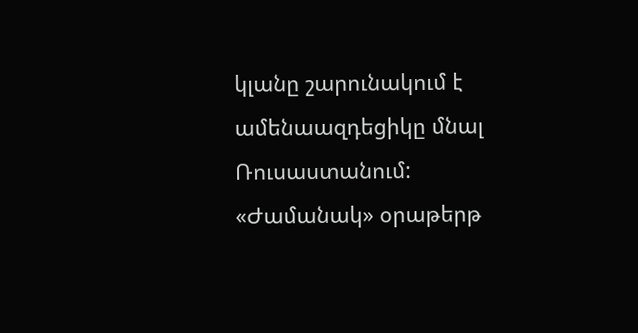կլանը շարունակում է ամենաազդեցիկը մնալ Ռուսաստանում:
«Ժամանակ» օրաթերթ